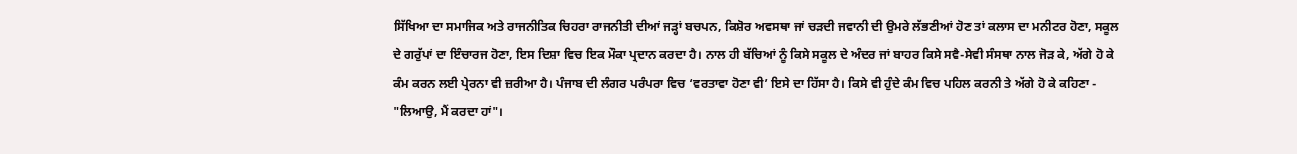ਸਿੱਖਿਆ ਦਾ ਸਮਾਜਿਕ ਅਤੇ ਰਾਜਨੀਤਿਕ ਚਿਹਰਾ ਰਾਜਨੀਤੀ ਦੀਆਂ ਜੜ੍ਹਾਂ ਬਚਪਨ, ਕਿਸ਼ੋਰ ਅਵਸਥਾ ਜਾਂ ਚੜਦੀ ਜਵਾਨੀ ਦੀ ਉਮਰੇ ਲੱਭਣੀਆਂ ਹੋਣ ਤਾਂ ਕਲਾਸ ਦਾ ਮਨੀਟਰ ਹੋਣਾ, ਸਕੂਲ ਦੇ ਗਰੁੱਪਾਂ ਦਾ ਇੰਚਾਰਜ ਹੋਣਾ, ਇਸ ਦਿਸ਼ਾ ਵਿਚ ਇਕ ਮੌਕਾ ਪ੍ਰਦਾਨ ਕਰਦਾ ਹੈ। ਨਾਲ ਹੀ ਬੱਚਿਆਂ ਨੂੰ ਕਿਸੇ ਸਕੂਲ ਦੇ ਅੰਦਰ ਜਾਂ ਬਾਹਰ ਕਿਸੇ ਸਵੈ-ਸੇਵੀ ਸੰਸਥਾ ਨਾਲ ਜੋੜ ਕੇ, ਅੱਗੇ ਹੋ ਕੇ ਕੰਮ ਕਰਨ ਲਈ ਪ੍ਰੇਰਨਾ ਵੀ ਜ਼ਰੀਆ ਹੈ। ਪੰਜਾਬ ਦੀ ਲੰਗਰ ਪਰੰਪਰਾ ਵਿਚ ‘ਵਰਤਾਵਾ ਹੋਣਾ ਵੀ’ ਇਸੇ ਦਾ ਹਿੱਸਾ ਹੈ। ਕਿਸੇ ਵੀ ਹੁੰਦੇ ਕੰਮ ਵਿਚ ਪਹਿਲ ਕਰਨੀ ਤੇ ਅੱਗੇ ਹੋ ਕੇ ਕਹਿਣਾ - "ਲਿਆਉ, ਮੈਂ ਕਰਦਾ ਹਾਂ"।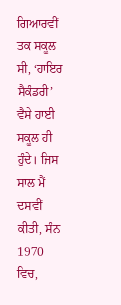ਗਿਆਰਵੀਂ ਤਕ ਸਕੂਲ ਸੀ, ‘ਹਾਇਰ ਸੈਕੰਡਰੀ’ ਵੈਸੇ ਹਾਈ ਸਕੂਲ ਹੀ ਹੁੰਦੇ। ਜਿਸ ਸਾਲ ਮੈਂ ਦਸਵੀਂ ਕੀਤੀ, ਸੰਨ 1970 ਵਿਚ,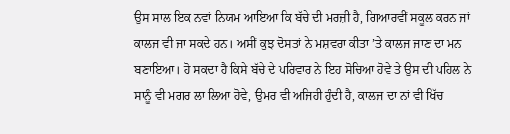ਉਸ ਸਾਲ ਇਕ ਨਵਾਂ ਨਿਯਮ ਆਇਆ ਕਿ ਬੱਚੇ ਦੀ ਮਰਜ਼ੀ ਹੈ, ਗਿਆਰਵੀਂ ਸਕੂਲ ਕਰਨ ਜਾਂ ਕਾਲਜ ਵੀ ਜਾ ਸਕਦੇ ਹਨ। ਅਸੀਂ ਕੁਝ ਦੋਸਤਾਂ ਨੇ ਮਸ਼ਵਰਾ ਕੀਤਾ ’ਤੇ ਕਾਲਜ ਜਾਣ ਦਾ ਮਨ ਬਣਾਇਆ। ਹੋ ਸਕਦਾ ਹੈ ਕਿਸੇ ਬੱਚੇ ਦੇ ਪਰਿਵਾਰ ਨੇ ਇਹ ਸੋਚਿਆ ਹੋਵੇ ਤੇ ਉਸ ਦੀ ਪਹਿਲ ਨੇ ਸਾਨੂੰ ਵੀ ਮਗਰ ਲਾ ਲਿਆ ਹੋਵੇ, ਉਮਰ ਵੀ ਅਜਿਹੀ ਹੁੰਦੀ ਹੈ, ਕਾਲਜ ਦਾ ਨਾਂ ਵੀ ਖਿੱਚ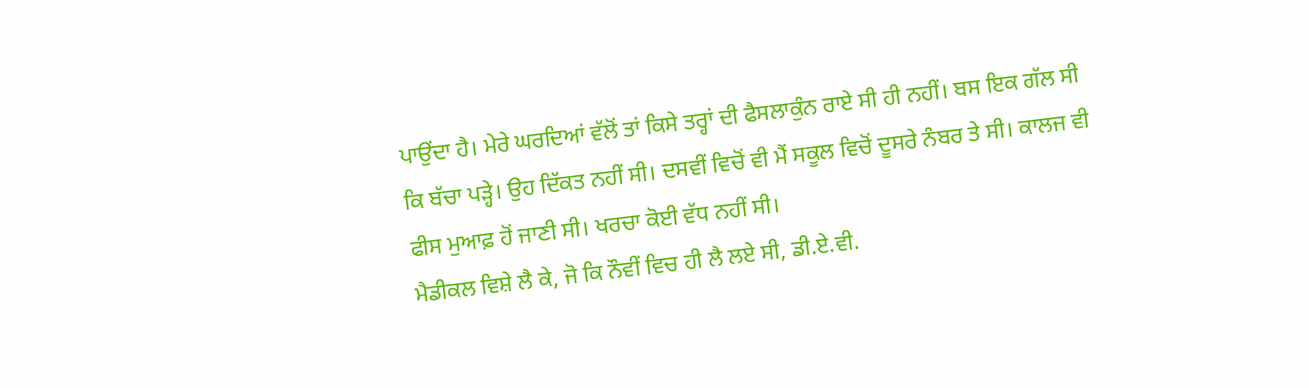ਪਾਉਂਦਾ ਹੈ। ਮੇਰੇ ਘਰਦਿਆਂ ਵੱਲੋਂ ਤਾਂ ਕਿਸੇ ਤਰ੍ਹਾਂ ਦੀ ਫੈਸਲਾਕੁੰਨ ਰਾਏ ਸੀ ਹੀ ਨਹੀਂ। ਬਸ ਇਕ ਗੱਲ ਸੀ ਕਿ ਬੱਚਾ ਪੜ੍ਹੇ। ਉਹ ਦਿੱਕਤ ਨਹੀਂ ਸੀ। ਦਸਵੀਂ ਵਿਚੋਂ ਵੀ ਮੈਂ ਸਕੂਲ ਵਿਚੋਂ ਦੂਸਰੇ ਨੰਬਰ ਤੇ ਸੀ। ਕਾਲਜ ਵੀ ਫੀਸ ਮੁਆਫ਼ ਹੋਂ ਜਾਣੀ ਸੀ। ਖਰਚਾ ਕੋਈ ਵੱਧ ਨਹੀਂ ਸੀ।
ਮੈਡੀਕਲ ਵਿਸ਼ੇ ਲੈ ਕੇ, ਜੋ ਕਿ ਨੌਵੀਂ ਵਿਚ ਹੀ ਲੈ ਲਏ ਸੀ, ਡੀ.ਏ.ਵੀ.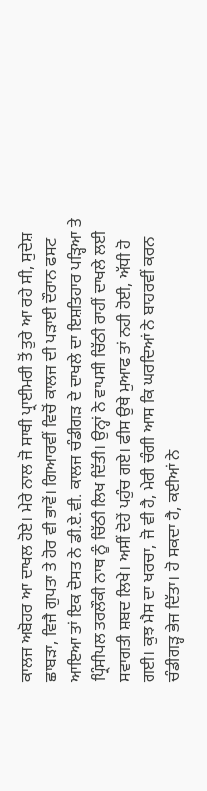ਕਾਲਜ ਅਬੋਹਰ ਆ ਦਾਖਲ ਹੋਏ। ਮੇਰੇ ਨਾਲ ਜੋ ਸਾਥੀ ਪ੍ਰਾਈਮਰੀ ਤੋਂ ਤੁਰੇ ਆ ਰਹੇ ਸੀ, ਸੁਦੇਸ਼ ਛਾਬੜਾ, ਵਿਜੈ ਗੁਪਤਾ ਤੇ ਹੋਰ ਵੀ ਭਾਵੇਂ। ਗਿਆਰਵੀਂ ਵਿਚੋਂ ਕਾਲਜ ਦੀ ਪੜਾਈ ਦੌਰਾਨ ਫਸਟ ਆਇਆ ਤਾਂ ਇਕ ਦੋਸਤ ਨੇ ਡੀ.ਏ.ਵੀ. ਕਾਲਜ ਚੰਡੀਗੜ ਦੇ ਦਾਖਲੇ ਦਾ ਇਸ਼ਤਿਹਾਰ ਪੜ੍ਹਿਆ ਤੇ ਪ੍ਰਿੰਸੀਪਲ ਤਰਲੌਕੀ ਨਾਥ ਨੂੰ ਚਿੱਠੀ ਲਿਖ ਦਿੱਤੀ। ਉਨ੍ਹਾਂ ਨੇ ਵਾਪਸੀ ਚਿੱਠੀ ਰਾਹੀਂ ਦਾਖਲੇ ਲਈ ਸਵਾਗਤੀ ਸ਼ਬਦ ਲਿਖੇ। ਅਸੀਂ ਦੋਹੇਂ ਪਹੁੰਚ ਗਏ। ਫੀਸ ਉਥੇ ਮੁਆਫ ਤਾਂ ਨਹੀ ਹੋਈ, ਅੱਧੀ ਹੋ ਗਈ। ਕੁਝ ਮੈਸ ਦਾ ਖਰਚਾ, ਜੋ ਵੀ ਹੈ, ਮੇਰੀ ਚੰਗੀ ਆਸ ਕਿ ਘਰਦਿਆਂ ਨੇ ਬਾਹਰਵੀਂ ਕਰਨ ਚੰਡੀਗੜ੍ਹ ਭੇਜ ਦਿੱਤਾ। ਹੋ ਸਕਦਾ ਹੈ, ਕਈਆਂ ਨੇ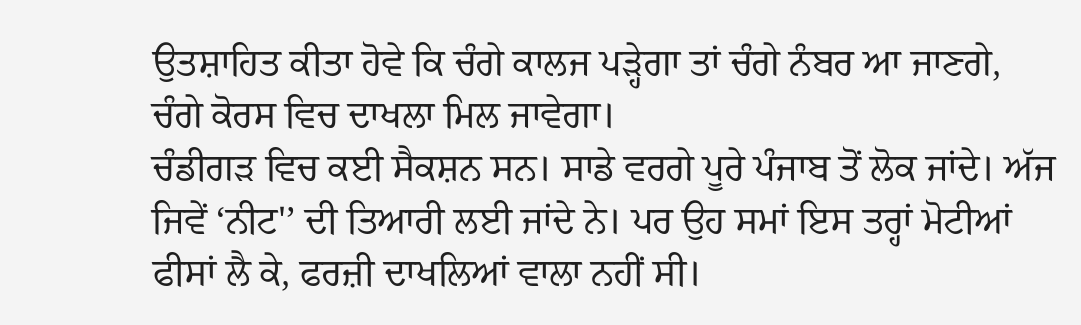ਉਤਸ਼ਾਹਿਤ ਕੀਤਾ ਹੋਵੇ ਕਿ ਚੰਗੇ ਕਾਲਜ ਪੜ੍ਹੇਗਾ ਤਾਂ ਚੰਗੇ ਨੰਬਰ ਆ ਜਾਣਗੇ, ਚੰਗੇ ਕੋਰਸ ਵਿਚ ਦਾਖਲਾ ਮਿਲ ਜਾਵੇਗਾ।
ਚੰਡੀਗੜ ਵਿਚ ਕਈ ਸੈਕਸ਼ਨ ਸਨ। ਸਾਡੇ ਵਰਗੇ ਪੂਰੇ ਪੰਜਾਬ ਤੋਂ ਲੋਕ ਜਾਂਦੇ। ਅੱਜ ਜਿਵੇਂ ‘ਨੀਟ'’ ਦੀ ਤਿਆਰੀ ਲਈ ਜਾਂਦੇ ਨੇ। ਪਰ ਉਹ ਸਮਾਂ ਇਸ ਤਰ੍ਹਾਂ ਮੋਟੀਆਂ ਫੀਸਾਂ ਲੈ ਕੇ, ਫਰਜ਼ੀ ਦਾਖਲਿਆਂ ਵਾਲਾ ਨਹੀਂ ਸੀ।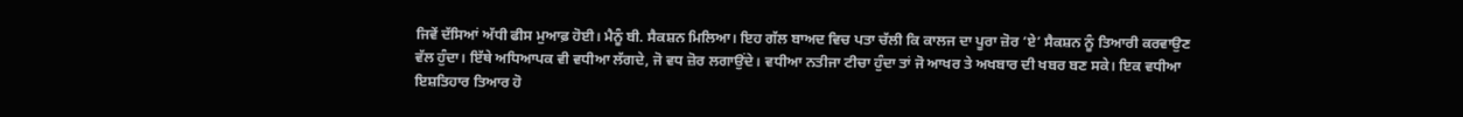ਜਿਵੇਂ ਦੱਸਿਆਂ ਅੱਧੀ ਫੀਸ ਮੁਆਫ਼ ਹੋਈ। ਮੈਨੂੰ ਬੀ. ਸੈਕਸ਼ਨ ਮਿਲਿਆ। ਇਹ ਗੱਲ ਬਾਅਦ ਵਿਚ ਪਤਾ ਚੱਲੀ ਕਿ ਕਾਲਜ ਦਾ ਪੂਰਾ ਜ਼ੋਰ ‘ਏ’ ਸੈਕਸ਼ਨ ਨੂੰ ਤਿਆਰੀ ਕਰਵਾਉਣ ਵੱਲ ਹੁੰਦਾ। ਇੱਥੇ ਅਧਿਆਪਕ ਵੀ ਵਧੀਆ ਲੱਗਦੇ, ਜੋ ਵਧ ਜ਼ੋਰ ਲਗਾਉਂਦੇ। ਵਧੀਆ ਨਤੀਜਾ ਟੀਚਾ ਹੁੰਦਾ ਤਾਂ ਜੋ ਆਖਰ ਤੇ ਅਖਬਾਰ ਦੀ ਖਬਰ ਬਣ ਸਕੇ। ਇਕ ਵਧੀਆ ਇਸ਼ਤਿਹਾਰ ਤਿਆਰ ਹੋ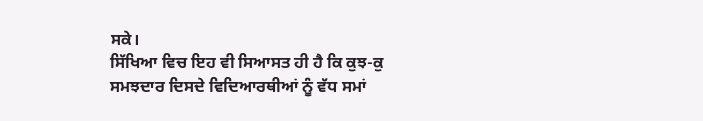ਸਕੇ।
ਸਿੱਖਿਆ ਵਿਚ ਇਹ ਵੀ ਸਿਆਸਤ ਹੀ ਹੈ ਕਿ ਕੁਝ-ਕੁ ਸਮਝਦਾਰ ਦਿਸਦੇ ਵਿਦਿਆਰਥੀਆਂ ਨੂੰ ਵੱਧ ਸਮਾਂ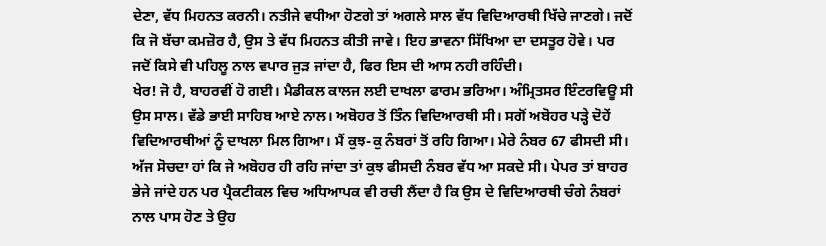ਦੇਣਾ, ਵੱਧ ਮਿਹਨਤ ਕਰਨੀ। ਨਤੀਜੇ ਵਧੀਆ ਹੋਣਗੇ ਤਾਂ ਅਗਲੇ ਸਾਲ ਵੱਧ ਵਿਦਿਆਰਥੀ ਖਿੱਚੇ ਜਾਣਗੇ। ਜਦੋਂ ਕਿ ਜੋ ਬੱਚਾ ਕਮਜ਼ੋਰ ਹੈ, ਉਸ ਤੇ ਵੱਧ ਮਿਹਨਤ ਕੀਤੀ ਜਾਵੇ। ਇਹ ਭਾਵਨਾ ਸਿੱਖਿਆ ਦਾ ਦਸਤੂਰ ਹੋਵੇ। ਪਰ ਜਦੋਂ ਕਿਸੇ ਵੀ ਪਹਿਲੂ ਨਾਲ ਵਪਾਰ ਜੁੜ ਜਾਂਦਾ ਹੈ, ਫਿਰ ਇਸ ਦੀ ਆਸ ਨਹੀ ਰਹਿੰਦੀ।
ਖੇਰ! ਜੋ ਹੈ, ਬਾਹਰਵੀਂ ਹੋ ਗਈ। ਮੈਡੀਕਲ ਕਾਲਜ ਲਈ ਦਾਖਲਾ ਫਾਰਮ ਭਰਿਆ। ਅੰਮ੍ਰਿਤਸਰ ਇੰਟਰਵਿਊ ਸੀ ਉਸ ਸਾਲ। ਵੱਡੇ ਭਾਈ ਸਾਹਿਬ ਆਏ ਨਾਲ। ਅਬੋਹਰ ਤੋਂ ਤਿੰਨ ਵਿਦਿਆਰਥੀ ਸੀ। ਸਗੋਂ ਅਬੋਹਰ ਪੜ੍ਹੇ ਦੋਹੇਂ ਵਿਦਿਆਰਥੀਆਂ ਨੂੰ ਦਾਖਲਾ ਮਿਲ ਗਿਆ। ਮੈਂ ਕੁਝ-ਕੁ ਨੰਬਰਾਂ ਤੋਂ ਰਹਿ ਗਿਆ। ਮੇਰੇ ਨੰਬਰ 67 ਫੀਸਦੀ ਸੀ। ਅੱਜ ਸੋਚਦਾ ਹਾਂ ਕਿ ਜੇ ਅਬੋਹਰ ਹੀ ਰਹਿ ਜਾਂਦਾ ਤਾਂ ਕੁਝ ਫੀਸਦੀ ਨੰਬਰ ਵੱਧ ਆ ਸਕਦੇ ਸੀ। ਪੇਪਰ ਤਾਂ ਬਾਹਰ ਭੇਜੇ ਜਾਂਦੇ ਹਨ ਪਰ ਪ੍ਰੈਕਟੀਕਲ ਵਿਚ ਅਧਿਆਪਕ ਵੀ ਰਚੀ ਲੈਂਦਾ ਹੈ ਕਿ ਉਸ ਦੇ ਵਿਦਿਆਰਥੀ ਚੰਗੇ ਨੰਬਰਾਂ ਨਾਲ ਪਾਸ ਹੋਣ ਤੇ ਉਹ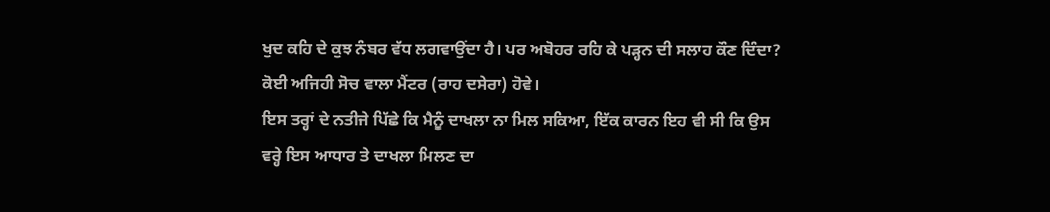ਖੁਦ ਕਹਿ ਦੇ ਕੁਝ ਨੰਬਰ ਵੱਧ ਲਗਵਾਉਂਦਾ ਹੈ। ਪਰ ਅਬੋਹਰ ਰਹਿ ਕੇ ਪੜ੍ਹਨ ਦੀ ਸਲਾਹ ਕੌਣ ਦਿੰਦਾ? ਕੋਈ ਅਜਿਹੀ ਸੋਚ ਵਾਲਾ ਮੈਂਟਰ (ਰਾਹ ਦਸੇਰਾ) ਹੋਵੇ।
ਇਸ ਤਰ੍ਹਾਂ ਦੇ ਨਤੀਜੇ ਪਿੱਛੇ ਕਿ ਮੈਨੂੰ ਦਾਖਲਾ ਨਾ ਮਿਲ ਸਕਿਆ, ਇੱਕ ਕਾਰਨ ਇਹ ਵੀ ਸੀ ਕਿ ਉਸ ਵਰ੍ਹੇ ਇਸ ਆਧਾਰ ਤੇ ਦਾਖਲਾ ਮਿਲਣ ਦਾ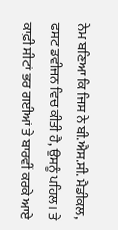ਨੇਮ ਬਣਿਆ ਕਿ ਜਿਸ ਨੇ ਬੀ.ਐਸ.ਸੀ. ਮੈਡੀਕਲ, ਫਸਟ ਡਵੀਜਨ ਵਿਚ ਕੀਤੀ ਹੈ, ਉਸਨੂੰ ਪਹਿਲ। ਤੇ ਕਾਫ਼ੀ ਸੀਟਾਂ ਭਰ ਗਈਆਂ ਤੇ ਬਾਰਵੀਂ ਕਰਕੇ ਆਏ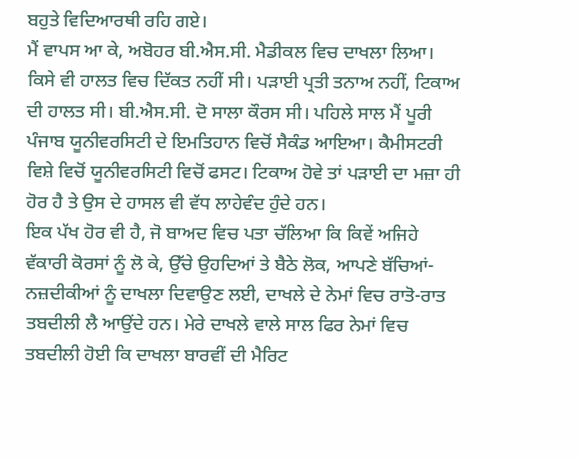ਬਹੁਤੇ ਵਿਦਿਆਰਥੀ ਰਹਿ ਗਏ।
ਮੈਂ ਵਾਪਸ ਆ ਕੇ, ਅਬੋਹਰ ਬੀ.ਐਸ.ਸੀ. ਮੈਡੀਕਲ ਵਿਚ ਦਾਖਲਾ ਲਿਆ।
ਕਿਸੇ ਵੀ ਹਾਲਤ ਵਿਚ ਦਿੱਕਤ ਨਹੀਂ ਸੀ। ਪੜਾਈ ਪ੍ਰਤੀ ਤਨਾਅ ਨਹੀਂ, ਟਿਕਾਅ ਦੀ ਹਾਲਤ ਸੀ। ਬੀ.ਐਸ.ਸੀ. ਦੋ ਸਾਲਾ ਕੌਰਸ ਸੀ। ਪਹਿਲੇ ਸਾਲ ਮੈਂ ਪੂਰੀ ਪੰਜਾਬ ਯੂਨੀਵਰਸਿਟੀ ਦੇ ਇਮਤਿਹਾਨ ਵਿਚੋਂ ਸੈਕੰਡ ਆਇਆ। ਕੈਮੀਸਟਰੀ ਵਿਸ਼ੇ ਵਿਚੋਂ ਯੂਨੀਵਰਸਿਟੀ ਵਿਚੋਂ ਫਸਟ। ਟਿਕਾਅ ਹੋਵੇ ਤਾਂ ਪੜਾਈ ਦਾ ਮਜ਼ਾ ਹੀ ਹੋਰ ਹੈ ਤੇ ਉਸ ਦੇ ਹਾਸਲ ਵੀ ਵੱਧ ਲਾਹੇਵੰਦ ਹੁੰਦੇ ਹਨ।
ਇਕ ਪੱਖ ਹੋਰ ਵੀ ਹੈ, ਜੋ ਬਾਅਦ ਵਿਚ ਪਤਾ ਚੱਲਿਆ ਕਿ ਕਿਵੇਂ ਅਜਿਹੇ ਵੱਕਾਰੀ ਕੋਰਸਾਂ ਨੂੰ ਲੋ ਕੇ, ਉੱਚੇ ਉਹਦਿਆਂ ਤੇ ਬੈਠੇ ਲੋਕ, ਆਪਣੇ ਬੱਚਿਆਂ-ਨਜ਼ਦੀਕੀਆਂ ਨੂੰ ਦਾਖਲਾ ਦਿਵਾਉਣ ਲਈ, ਦਾਖਲੇ ਦੇ ਨੇਮਾਂ ਵਿਚ ਰਾਤੋ-ਰਾਤ ਤਬਦੀਲੀ ਲੈ ਆਉਂਦੇ ਹਨ। ਮੇਰੇ ਦਾਖਲੇ ਵਾਲੇ ਸਾਲ ਫਿਰ ਨੇਮਾਂ ਵਿਚ ਤਬਦੀਲੀ ਹੋਈ ਕਿ ਦਾਖਲਾ ਬਾਰਵੀਂ ਦੀ ਮੈਰਿਟ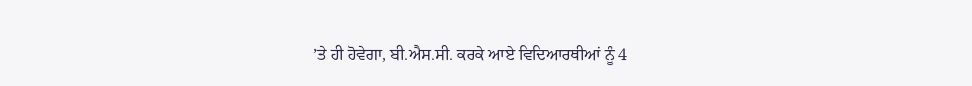’ਤੇ ਹੀ ਹੋਵੇਗਾ, ਬੀ.ਐਸ.ਸੀ. ਕਰਕੇ ਆਏ ਵਿਦਿਆਰਥੀਆਂ ਨੂੰ 4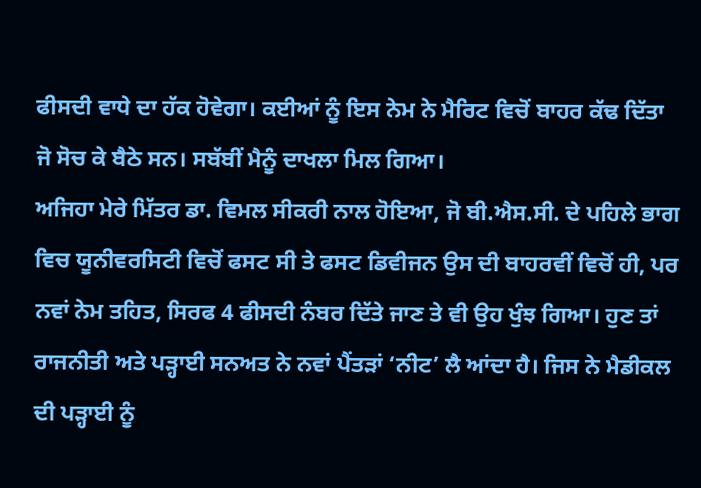ਫੀਸਦੀ ਵਾਧੇ ਦਾ ਹੱਕ ਹੋਵੇਗਾ। ਕਈਆਂ ਨੂੰ ਇਸ ਨੇਮ ਨੇ ਮੈਰਿਟ ਵਿਚੋਂ ਬਾਹਰ ਕੱਢ ਦਿੱਤਾ ਜੋ ਸੋਚ ਕੇ ਬੈਠੇ ਸਨ। ਸਬੱਬੀਂ ਮੈਨੂੰ ਦਾਖਲਾ ਮਿਲ ਗਿਆ।
ਅਜਿਹਾ ਮੇਰੇ ਮਿੱਤਰ ਡਾ. ਵਿਮਲ ਸੀਕਰੀ ਨਾਲ ਹੋਇਆ, ਜੋ ਬੀ.ਐਸ.ਸੀ. ਦੇ ਪਹਿਲੇ ਭਾਗ ਵਿਚ ਯੂਨੀਵਰਸਿਟੀ ਵਿਚੋਂ ਫਸਟ ਸੀ ਤੇ ਫਸਟ ਡਿਵੀਜਨ ਉਸ ਦੀ ਬਾਹਰਵੀਂ ਵਿਚੋਂ ਹੀ, ਪਰ ਨਵਾਂ ਨੇਮ ਤਹਿਤ, ਸਿਰਫ 4 ਫੀਸਦੀ ਨੰਬਰ ਦਿੱਤੇ ਜਾਣ ਤੇ ਵੀ ਉਹ ਖੁੰਝ ਗਿਆ। ਹੁਣ ਤਾਂ ਰਾਜਨੀਤੀ ਅਤੇ ਪੜ੍ਹਾਈ ਸਨਅਤ ਨੇ ਨਵਾਂ ਪੈਂਤੜਾਂ ‘ਨੀਟ’ ਲੈ ਆਂਦਾ ਹੈ। ਜਿਸ ਨੇ ਮੈਡੀਕਲ ਦੀ ਪੜ੍ਹਾਈ ਨੂੰ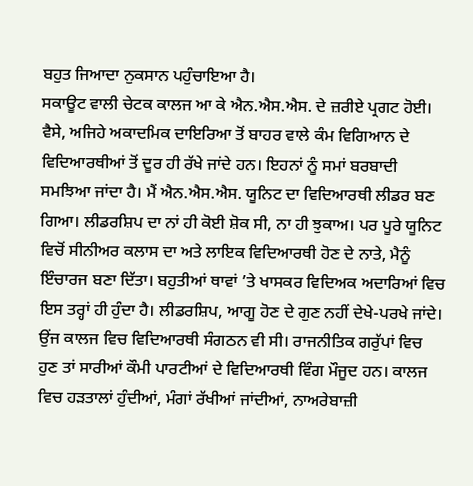ਬਹੁਤ ਜਿਆਦਾ ਨੁਕਸਾਨ ਪਹੁੰਚਾਇਆ ਹੈ।
ਸਕਾਊਟ ਵਾਲੀ ਚੇਟਕ ਕਾਲਜ ਆ ਕੇ ਐਨ.ਐਸ.ਐਸ. ਦੇ ਜ਼ਰੀਏ ਪ੍ਰਗਟ ਹੋਈ। ਵੈਸੇ, ਅਜਿਹੇ ਅਕਾਦਮਿਕ ਦਾਇਰਿਆ ਤੋਂ ਬਾਹਰ ਵਾਲੇ ਕੰਮ ਵਿਗਿਆਨ ਦੇ ਵਿਦਿਆਰਥੀਆਂ ਤੋਂ ਦੂਰ ਹੀ ਰੱਖੇ ਜਾਂਦੇ ਹਨ। ਇਹਨਾਂ ਨੂੰ ਸਮਾਂ ਬਰਬਾਦੀ ਸਮਝਿਆ ਜਾਂਦਾ ਹੈ। ਮੈਂ ਐਨ.ਐਸ.ਐਸ. ਯੂਨਿਟ ਦਾ ਵਿਦਿਆਰਥੀ ਲੀਡਰ ਬਣ ਗਿਆ। ਲੀਡਰਸ਼ਿਪ ਦਾ ਨਾਂ ਹੀ ਕੋਈ ਸ਼ੋਕ ਸੀ, ਨਾ ਹੀ ਝੁਕਾਅ। ਪਰ ਪੂਰੇ ਯੂਨਿਟ ਵਿਚੋਂ ਸੀਨੀਅਰ ਕਲਾਸ ਦਾ ਅਤੇ ਲਾਇਕ ਵਿਦਿਆਰਥੀ ਹੋਣ ਦੇ ਨਾਤੇ, ਮੈਨੂੰ ਇੰਚਾਰਜ ਬਣਾ ਦਿੱਤਾ। ਬਹੁਤੀਆਂ ਥਾਵਾਂ ’ਤੇ ਖਾਸਕਰ ਵਿਦਿਅਕ ਅਦਾਰਿਆਂ ਵਿਚ ਇਸ ਤਰ੍ਹਾਂ ਹੀ ਹੁੰਦਾ ਹੈ। ਲੀਡਰਸ਼ਿਪ, ਆਗੂ ਹੋਣ ਦੇ ਗੁਣ ਨਹੀਂ ਦੇਖੇ-ਪਰਖੇ ਜਾਂਦੇ।
ਉਂਜ ਕਾਲਜ ਵਿਚ ਵਿਦਿਆਰਥੀ ਸੰਗਠਨ ਵੀ ਸੀ। ਰਾਜਨੀਤਿਕ ਗਰੁੱਪਾਂ ਵਿਚ ਹੁਣ ਤਾਂ ਸਾਰੀਆਂ ਕੌਮੀ ਪਾਰਟੀਆਂ ਦੇ ਵਿਦਿਆਰਥੀ ਵਿੰਗ ਮੌਜੂਦ ਹਨ। ਕਾਲਜ ਵਿਚ ਹੜਤਾਲਾਂ ਹੁੰਦੀਆਂ, ਮੰਗਾਂ ਰੱਖੀਆਂ ਜਾਂਦੀਆਂ, ਨਾਅਰੇਬਾਜ਼ੀ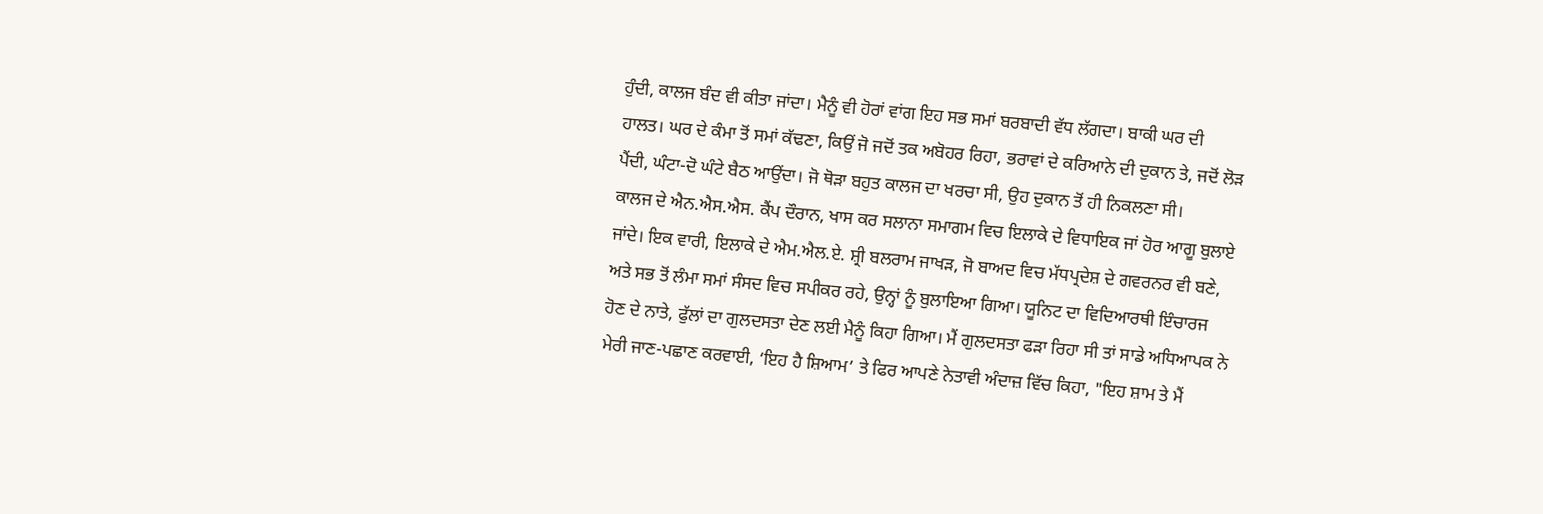ਹੁੰਦੀ, ਕਾਲਜ ਬੰਦ ਵੀ ਕੀਤਾ ਜਾਂਦਾ। ਮੈਨੂੰ ਵੀ ਹੋਰਾਂ ਵਾਂਗ ਇਹ ਸਭ ਸਮਾਂ ਬਰਬਾਦੀ ਵੱਧ ਲੱਗਦਾ। ਬਾਕੀ ਘਰ ਦੀ ਹਾਲਤ। ਘਰ ਦੇ ਕੰਮਾ ਤੋਂ ਸਮਾਂ ਕੱਢਣਾ, ਕਿਉਂ ਜੋ ਜਦੋਂ ਤਕ ਅਬੋਹਰ ਰਿਹਾ, ਭਰਾਵਾਂ ਦੇ ਕਰਿਆਨੇ ਦੀ ਦੁਕਾਨ ਤੇ, ਜਦੋਂ ਲੋੜ ਪੈਂਦੀ, ਘੰਟਾ-ਦੋ ਘੰਟੇ ਬੈਠ ਆਉਂਦਾ। ਜੋ ਥੋੜਾ ਬਹੁਤ ਕਾਲਜ ਦਾ ਖਰਚਾ ਸੀ, ਉਹ ਦੁਕਾਨ ਤੋਂ ਹੀ ਨਿਕਲਣਾ ਸੀ।
ਕਾਲਜ ਦੇ ਐਨ.ਐਸ.ਐਸ. ਕੈਂਪ ਦੌਰਾਨ, ਖਾਸ ਕਰ ਸਲਾਨਾ ਸਮਾਗਮ ਵਿਚ ਇਲਾਕੇ ਦੇ ਵਿਧਾਇਕ ਜਾਂ ਹੋਰ ਆਗੂ ਬੁਲਾਏ ਜਾਂਦੇ। ਇਕ ਵਾਰੀ, ਇਲਾਕੇ ਦੇ ਐਮ.ਐਲ.ਏ. ਸ਼੍ਰੀ ਬਲਰਾਮ ਜਾਖੜ, ਜੋ ਬਾਅਦ ਵਿਚ ਮੱਧਪ੍ਰਦੇਸ਼ ਦੇ ਗਵਰਨਰ ਵੀ ਬਣੇ, ਅਤੇ ਸਭ ਤੋਂ ਲੰਮਾ ਸਮਾਂ ਸੰਸਦ ਵਿਚ ਸਪੀਕਰ ਰਹੇ, ਉਨ੍ਹਾਂ ਨੂੰ ਬੁਲਾਇਆ ਗਿਆ। ਯੂਨਿਟ ਦਾ ਵਿਦਿਆਰਥੀ ਇੰਚਾਰਜ ਹੋਣ ਦੇ ਨਾਤੇ, ਫੁੱਲਾਂ ਦਾ ਗੁਲਦਸਤਾ ਦੇਣ ਲਈ ਮੈਨੂੰ ਕਿਹਾ ਗਿਆ। ਮੈਂ ਗੁਲਦਸਤਾ ਫੜਾ ਰਿਹਾ ਸੀ ਤਾਂ ਸਾਡੇ ਅਧਿਆਪਕ ਨੇ ਮੇਰੀ ਜਾਣ-ਪਛਾਣ ਕਰਵਾਈ, ‘ਇਹ ਹੈ ਸ਼ਿਆਮ’ ਤੇ ਫਿਰ ਆਪਣੇ ਨੇਤਾਵੀ ਅੰਦਾਜ਼ ਵਿੱਚ ਕਿਹਾ, "ਇਹ ਸ਼ਾਮ ਤੇ ਮੈਂ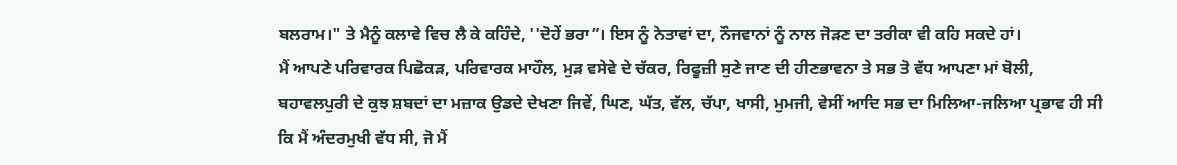ਬਲਰਾਮ।" ਤੇ ਮੈਨੂੰ ਕਲਾਵੇ ਵਿਚ ਲੈ ਕੇ ਕਹਿੰਦੇ, ''ਦੋਹੇਂ ਭਰਾ”। ਇਸ ਨੂੰ ਨੇਤਾਵਾਂ ਦਾ, ਨੌਜਵਾਨਾਂ ਨੂੰ ਨਾਲ ਜੋੜਣ ਦਾ ਤਰੀਕਾ ਵੀ ਕਹਿ ਸਕਦੇ ਹਾਂ।
ਮੈਂ ਆਪਣੇ ਪਰਿਵਾਰਕ ਪਿਛੋਕੜ, ਪਰਿਵਾਰਕ ਮਾਹੌਲ, ਮੁੜ ਵਸੇਵੇ ਦੇ ਚੱਕਰ, ਰਿਫੂਜ਼ੀ ਸੁਣੇ ਜਾਣ ਦੀ ਹੀਣਭਾਵਨਾ ਤੇ ਸਭ ਤੋ ਵੱਧ ਆਪਣਾ ਮਾਂ ਬੋਲੀ, ਬਹਾਵਲਪੁਰੀ ਦੇ ਕੁਝ ਸ਼ਬਦਾਂ ਦਾ ਮਜ਼ਾਕ ਉਡਦੇ ਦੇਖਣਾ ਜਿਵੇਂ, ਘਿਣ, ਘੱਤ, ਵੱਲ, ਚੱਪਾ, ਖਾਸੀ, ਮੁਮਜੀ, ਵੇਸੀਂ ਆਦਿ ਸਭ ਦਾ ਮਿਲਿਆ-ਜਲਿਆ ਪ੍ਰਭਾਵ ਹੀ ਸੀ ਕਿ ਮੈਂ ਅੰਦਰਮੁਖੀ ਵੱਧ ਸੀ, ਜੋ ਮੈਂ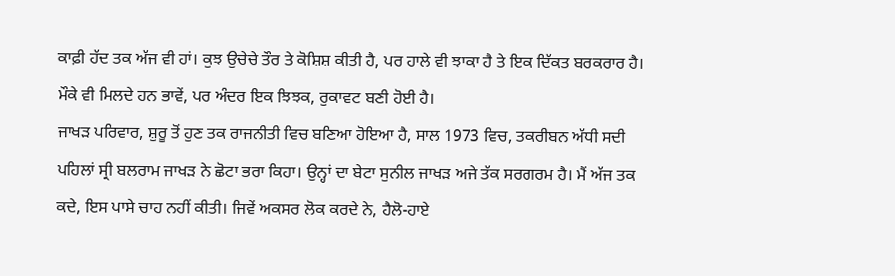ਕਾਫ਼ੀ ਹੱਦ ਤਕ ਅੱਜ ਵੀ ਹਾਂ। ਕੁਝ ਉਚੇਚੇ ਤੌਰ ਤੇ ਕੋਸ਼ਿਸ਼ ਕੀਤੀ ਹੈ, ਪਰ ਹਾਲੇ ਵੀ ਝਾਕਾ ਹੈ ਤੇ ਇਕ ਦਿੱਕਤ ਬਰਕਰਾਰ ਹੈ। ਮੌਕੇ ਵੀ ਮਿਲਦੇ ਹਨ ਭਾਵੇਂ, ਪਰ ਅੰਦਰ ਇਕ ਝਿਝਕ, ਰੁਕਾਵਟ ਬਣੀ ਹੋਈ ਹੈ।
ਜਾਖੜ ਪਰਿਵਾਰ, ਸ਼ੁਰੂ ਤੋਂ ਹੁਣ ਤਕ ਰਾਜਨੀਤੀ ਵਿਚ ਬਣਿਆ ਹੋਇਆ ਹੈ, ਸਾਲ 1973 ਵਿਚ, ਤਕਰੀਬਨ ਅੱਧੀ ਸਦੀ ਪਹਿਲਾਂ ਸ੍ਰੀ ਬਲਰਾਮ ਜਾਖੜ ਨੇ ਛੋਟਾ ਭਰਾ ਕਿਹਾ। ਉਨ੍ਹਾਂ ਦਾ ਬੇਟਾ ਸੁਨੀਲ ਜਾਖੜ ਅਜੇ ਤੱਕ ਸਰਗਰਮ ਹੈ। ਮੈਂ ਅੱਜ ਤਕ ਕਦੇ, ਇਸ ਪਾਸੇ ਚਾਹ ਨਹੀਂ ਕੀਤੀ। ਜਿਵੇਂ ਅਕਸਰ ਲੋਕ ਕਰਦੇ ਨੇ, ਹੈਲੋ-ਹਾਏ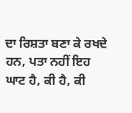ਦਾ ਰਿਸ਼ਤਾ ਬਣਾ ਕੇ ਰਖਦੇ ਹਨ, ਪਤਾ ਨਹੀਂ ਇਹ ਘਾਟ ਹੈ, ਕੀ ਹੈ, ਕੀ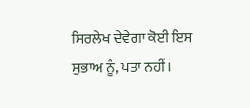ਸਿਰਲੇਖ ਦੇਵੇਗਾ ਕੋਈ ਇਸ ਸੁਭਾਅ ਨੂੰ, ਪਤਾ ਨਹੀਂ।